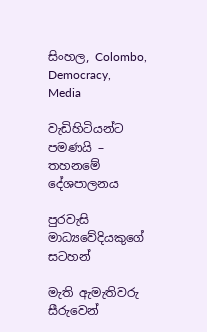සිංහල, Colombo, Democracy, Media

වැඩිහිටියන්ට පමණයි – තහනමේ දේශපාලනය

පුරවැසි මාධ්‍යවේදියකුගේ සටහන්

මැති ඇමැතිවරු සීරුවෙන්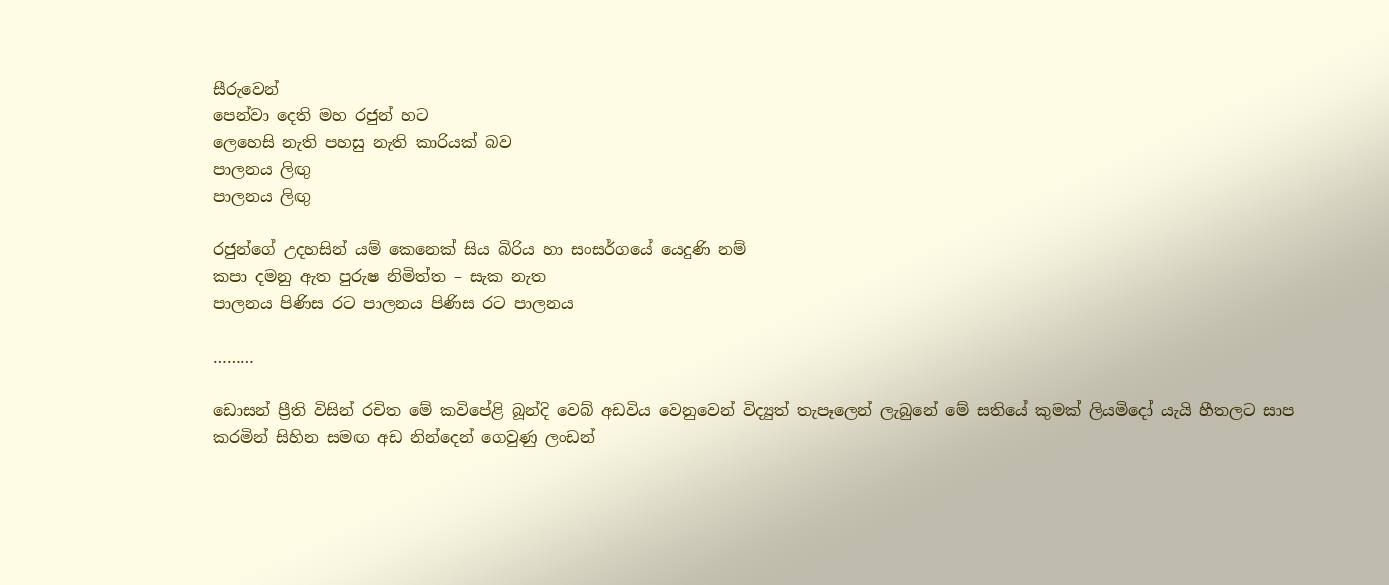සීරුවෙන්
පෙන්වා දෙති මහ රජුන් හට
ලෙහෙසි නැති පහසු නැති කාරියක් බව
පාලනය ලිඟු
පාලනය ලිඟු

රජුන්ගේ උදහසින් යම් කෙනෙක් සිය බිරිය හා සංසර්ගයේ යෙදුණි නම්
කපා දමනු ඇත පුරුෂ නිමිත්ත – සැක නැත
පාලනය පිණිස රට පාලනය පිණිස රට පාලනය

………

ඩොසන් ප්‍රීති විසින් රචිත මේ කවිපේළි බූන්දි වෙබ් අඩවිය වෙනුවෙන් විද්‍යුත් තැපෑලෙන් ලැබුනේ මේ සතියේ කුමක් ලියමිදෝ යැයි හීතලට සාප කරමින් සිහින සමඟ අඩ නින්දෙන් ගෙවුණු ලංඩන්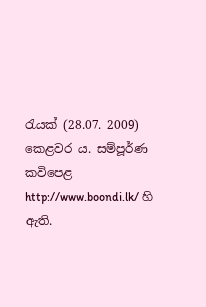රැයක් (28.07. 2009) කෙළවර ය. සම්පූර්ණ කවිපෙළ http://www.boondi.lk/ හි ඇති.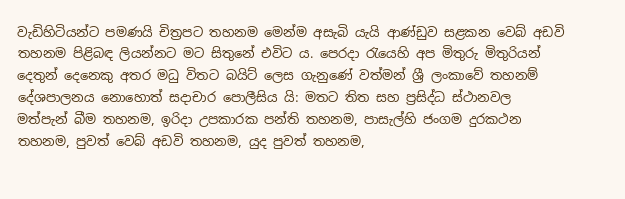වැඩිහිටියන්ට පමණයි චිත්‍රපට තහනම මෙන්ම අසැබි යැයි ආණ්ඩුව සළකන වෙබ් අඩවි තහනම පිළිබඳ ලියන්නට මට සිතුනේ එවිට ය. පෙරදා රැයෙහි අප මිතුරු මිතුරියන් දෙතුන් දෙනෙකු අතර මධු විතට බයිට් ලෙස ගැනුණේ වත්මන් ශ්‍රී ලංකාවේ තහනම් දේශපාලනය නොහොත් සදාචාර පොලීසිය යි: මතට තිත සහ ප්‍රසිද්ධ ස්ථානවල මත්පැන් බීම තහනම, ඉරිදා උපකාරක පන්ති තහනම, පාසැල්හි ජංගම දුරකථන තහනම, පුවත් වෙබ් අඩවි තහනම, යුද පුවත් තහනම,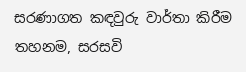සරණාගත කඳවුරු වාර්තා කිරීම තහනම, සරසවි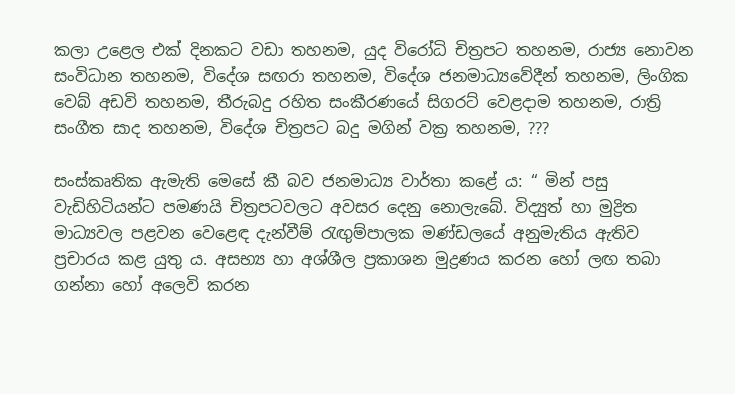කලා උළෙල එක් දිනකට වඩා තහනම, යුද විරෝධි චිත්‍රපට තහනම, රාජ්‍ය නොවන සංවිධාන තහනම, විදේශ සඟරා තහනම, විදේශ ජනමාධ්‍යවේදීන් තහනම, ලිංගික වෙබ් අඩවි තහනම, තීරුබදු රහිත සංකීරණයේ සිගරට් වෙළදාම තහනම, රාත්‍රි සංගීත සාද තහනම, විදේශ චිත්‍රපට බදු මගින් වක්‍ර තහනම, ???

සංස්කෘතික ඇමැති මෙසේ කී බව ජනමාධ්‍ය වාර්තා කළේ ය: “ මින් පසු වැඩිහිටියන්ට පමණයි චිත්‍රපටවලට අවසර දෙනු නොලැබේ. විද්‍යුත් හා මුද්‍රිත මාධ්‍යවල පළවන වෙළෙඳ දැන්වීම් රැඟුම්පාලක මණ්ඩලයේ අනුමැතිය ඇතිව ප්‍රචාරය කළ යුතු ය. අසභ්‍ය හා අශ්ශීල ප්‍රකාශන මුද්‍රණය කරන හෝ ලඟ තබා ගන්නා හෝ අලෙවි කරන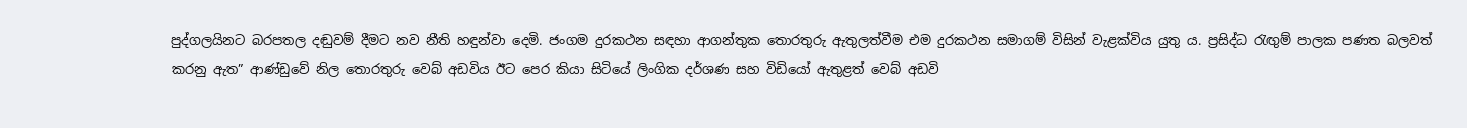පුද්ගලයිනට බරපතල දඬුවම් දීමට නව නීති හඳුන්වා දෙමි. ජංගම දුරකථන සඳහා ආගන්තුක තොරතුරු ඇතුලත්වීම එම දුරකථන සමාගම් විසින් වැළක්විය යුතු ය. ප්‍රසිද්ධ රැඟුම් පාලක පණත බලවත් කරනු ඇත” ආණ්ඩුවේ නිල තොරතුරු වෙබ් අඩවිය ඊට පෙර කියා සිටියේ ලිංගික දර්ශණ සහ විඩියෝ ඇතුළත් වෙබ් අඩවි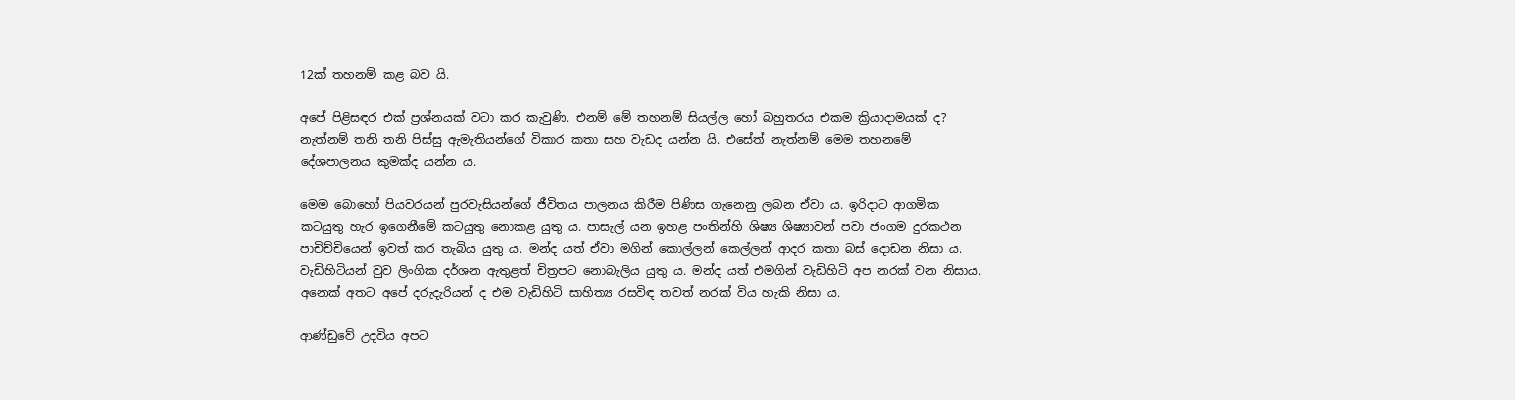12ක් තහනම් කළ බව යි.

අපේ පිළිසඳර එක් ප්‍රශ්නයක් වටා කර කැවුණි. එනම් මේ තහනම් සියල්ල හෝ බහුතරය එකම ක්‍රියාදාමයක් ද? නැත්නම් තනි තනි පිස්සු ඇමැතියන්ගේ විකාර කතා සහ වැඩද යන්න යි. එසේත් නැත්නම් මෙම තහනමේ දේශපාලනය කුමක්ද යන්න ය.

මෙම බොහෝ පියවරයන් පුරවැසියන්ගේ ජීවිතය පාලනය කිරීම පිණිස ගැනෙනු ලබන ඒවා ය. ඉරිදාට ආගමික කටයුතු හැර ඉගෙනීමේ කටයුතු නොකළ යුතු ය. පාසැල් යන ඉහළ පංතින්හි ශිෂ්‍ය ශිෂ්‍යාවන් පවා ජංගම දුරකථන පාචිච්චියෙන් ඉවත් කර තැබිය යුතු ය. මන්ද යත් ඒවා මගින් කොල්ලන් කෙල්ලන් ආදර කතා බස් දොඩන නිසා ය. වැඩිහිටියන් වුව ලිංගික දර්ශන ඇතුළත් චිත්‍රපට නොබැලිය යුතු ය. මන්ද යත් එමගින් වැඩිහිටි අප නරක් වන නිසාය. අනෙක් අතට අපේ දරුදැරියන් ද එම වැඩිහිටි සාහිත්‍ය රසවිඳ තවත් නරක් විය හැකි නිසා ය.

ආණ්ඩුවේ උදවිය අපට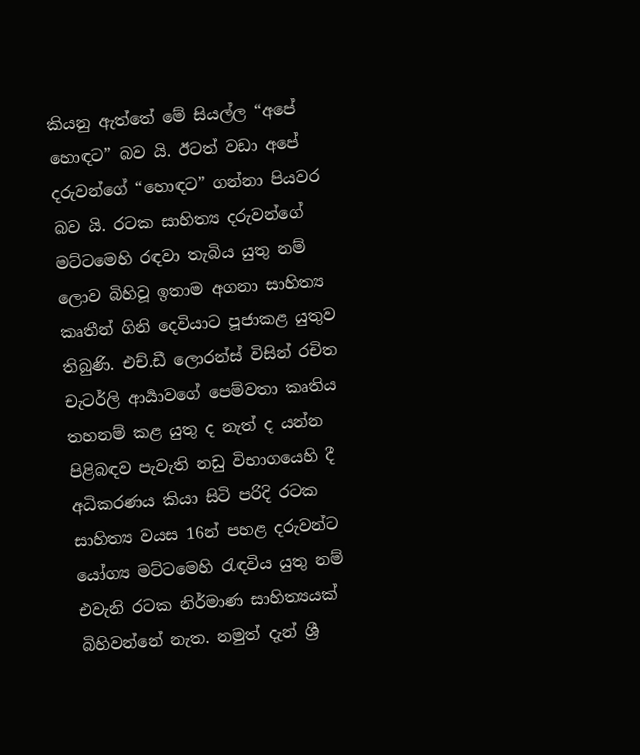කියනු ඇත්තේ මේ සියල්ල “අපේ හොඳට” බව යි. ඊටත් වඩා අපේ දරුවන්ගේ “හොඳට” ගන්නා පියවර බව යි. රටක සාහිත්‍ය දරුවන්ගේ මට්ටමෙහි රඳවා තැබිය යුතු නම් ලොව බිහිවූ ඉතාම අගනා සාහිත්‍ය කෘතීන් ගිනි දෙවියාට පූජාකළ යුතුව තිබුණි. එච්.ඩී ලොරන්ස් විසින් රචිත චැටර්ලි ආර්‍යාවගේ පෙම්වතා කෘතිය තහනම් කළ යුතු ද නැත් ද යන්න පිළිබඳව පැවැති නඩු විභාගයෙහි දී අධිකරණය කියා සිටි පරිදි රටක සාහිත්‍ය වයස 16න් පහළ දරුවන්ට යෝග්‍ය මට්ටමෙහි රැඳවිය යුතු නම් එවැනි රටක නිර්මාණ සාහිත්‍යයක් බිහිවන්නේ නැත. නමුත් දැන් ශ්‍රී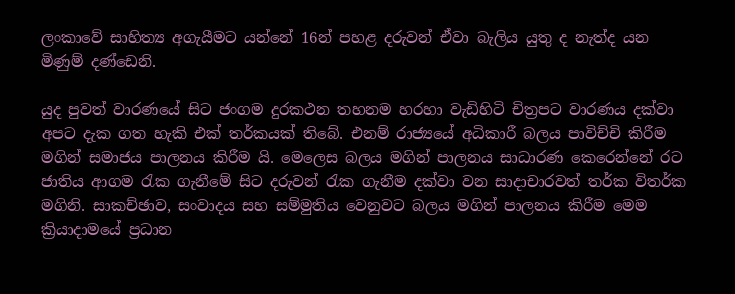ලංකාවේ සාහිත්‍ය අගැයීමට යන්නේ 16න් පහළ දරුවන් ඒවා බැලිය යුතු ද නැත්ද යන මිණුම් දණ්ඩෙනි.

යුද පුවත් වාරණයේ සිට ජංගම දුරකථන තහනම හරහා වැඩිහිටි චිත්‍රපට වාරණය දක්වා අපට දැක ගත හැකි එක් තර්කයක් තිබේ. එනම් රාජ්‍යයේ අධිකාරී බලය පාවිච්චි කිරීම මගින් සමාජය පාලනය කිරීම යි. මෙලෙස බලය මගින් පාලනය සාධාරණ කෙරෙන්නේ රට ජාතිය ආගම රැක ගැනීමේ සිට දරුවන් රැක ගැනීම දක්වා වන සාදාචාරවත් තර්ක විතර්ක මගිනි. සාකච්ඡාව, සංවාදය සහ සම්මුතිය වෙනුවට බලය මගින් පාලනය කිරීම මෙම ක්‍රියාදාමයේ ප්‍රධාන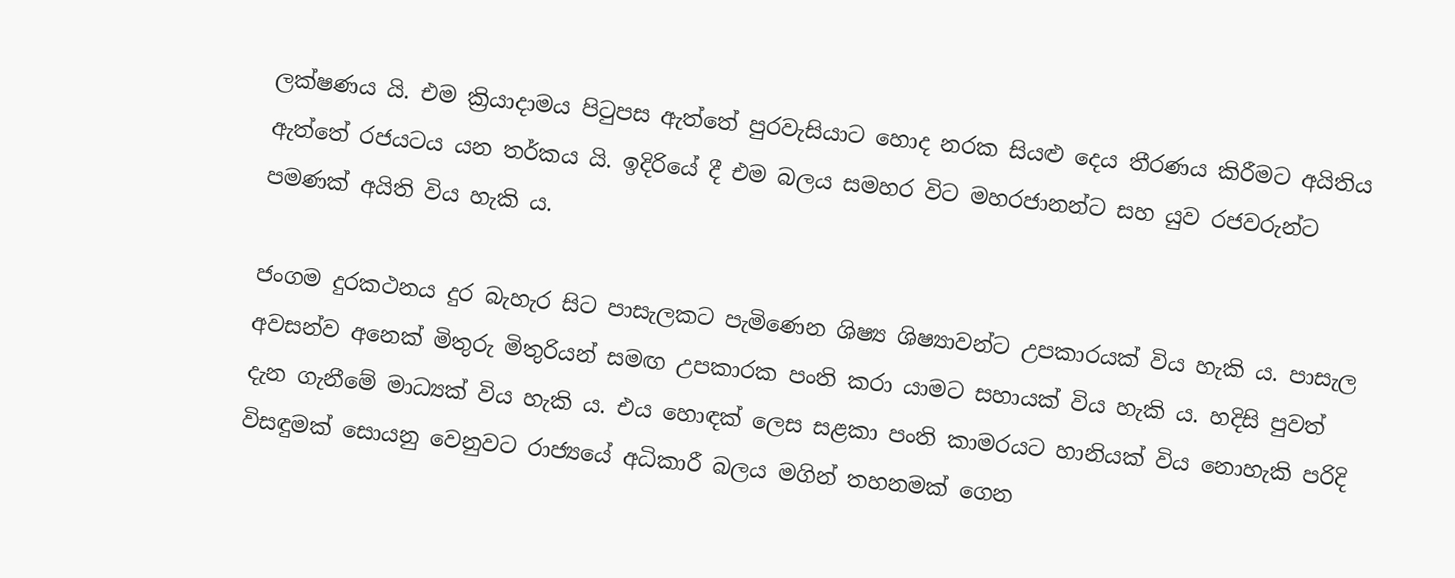ලක්ෂණය යි. එම ක්‍රියාදාමය පිටුපස ඇත්තේ පුරවැසියාට හොද නරක සියළු දෙය තීරණය කිරීමට අයිතිය ඇත්තේ රජයටය යන තර්කය යි. ඉදිරියේ දී එම බලය සමහර විට මහරජානන්ට සහ යුව රජවරුන්ට පමණක් අයිති විය හැකි ය.

ජංගම දුරකථනය දුර බැහැර සිට පාසැලකට පැමිණෙන ශිෂ්‍ය ශිෂ්‍යාවන්ට උපකාරයක් විය හැකි ය. පාසැල අවසන්ව අනෙක් මිතුරු මිතුරියන් සමඟ උපකාරක පංති කරා යාමට සහායක් විය හැකි ය. හදිසි පුවත් දැන ගැනීමේ මාධ්‍යක් විය හැකි ය. එය හොඳක් ලෙස සළකා පංති කාමරයට හානියක් විය නොහැකි පරිදි විසඳුමක් සොයනු වෙනුවට රාජ්‍යයේ අධිකාරී බලය මගින් තහනමක් ගෙන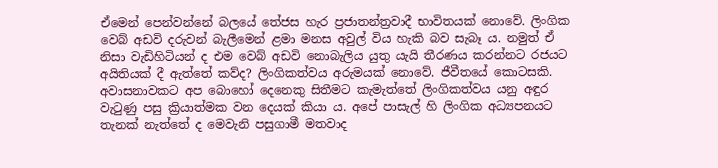ඒමෙන් පෙන්වන්නේ බලයේ තේජස හැර ප්‍රජාතන්ත්‍රවාදී භාවිතයක් නොවේ. ලිංගික වෙබ් අඩවි දරුවන් බැලීමෙන් ළමා මනස අවුල් විය හැකි බව සැබෑ ය. නමුත් ඒ නිසා වැඩිහිටියන් ද එම වෙබ් අඩවි නොබැලිය යුතු යැයි තීරණය කරන්නට රජයට අයිතියක් දී ඇත්තේ කව්ද? ලිංගිකත්වය අරුමයක් නොවේ. ජීවීතයේ කොටසකි. අවාසනාවකට අප බොහෝ දෙනෙකු සිතීමට කැමැත්තේ ලිංගිකත්වය යනු අඳුර වැටුණු පසු ක්‍රියාත්මක වන දෙයක් කියා ය. අපේ පාසැල් හි ලිංගික අධ්‍යපනයට තැනක් නැත්තේ ද මෙවැනි පසුගාමී මතවාද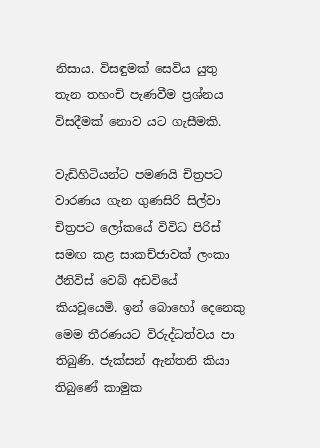නිසාය. විසඳුමක් සෙවිය යුතු තැන තහංචි පැණවීම ප්‍රශ්නය විසදීමක් නොව යට ගැසීමකි.

වැඩිහිටියන්ට පමණයි චිත්‍රපට වාරණය ගැන ගුණසිරි සිල්වා චිත්‍රපට ලෝකයේ විවිධ පිරිස් සමඟ කළ සාකච්ජාවක් ලංකා ඊනිවිස් වෙබ් අඩවියේ කියවූයෙමි. ඉන් බොහෝ දෙනෙකු මෙම තීරණයට විරුද්ධත්වය පා තිබුණි. ජැක්සන් ඇන්තනි කියා තිබුණේ කාමුක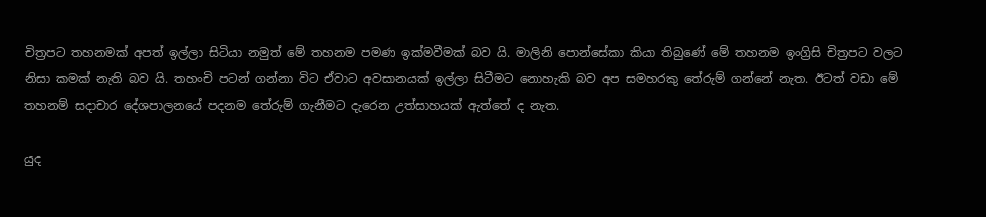චිත්‍රපට තහනමක් අපත් ඉල්ලා සිටියා නමුත් මේ තහනම පමණ ඉක්මවීමක් බව යි. මාලිනි පොන්සේකා කියා තිබුණේ මේ තහනම ඉංග්‍රිසි චිත්‍රපට වලට නිසා කමක් නැති බව යි. තහංචි පටන් ගන්නා විට ඒවාට අවසානයක් ඉල්ලා සිටීමට නොහැකි බව අප සමහරකු තේරුම් ගන්නේ නැත. ඊටත් වඩා මේ තහනම් සදාචාර දේශපාලනයේ පදනම තේරුම් ගැනීමට දැරෙන උත්සාහයක් ඇත්තේ ද නැත.

යුද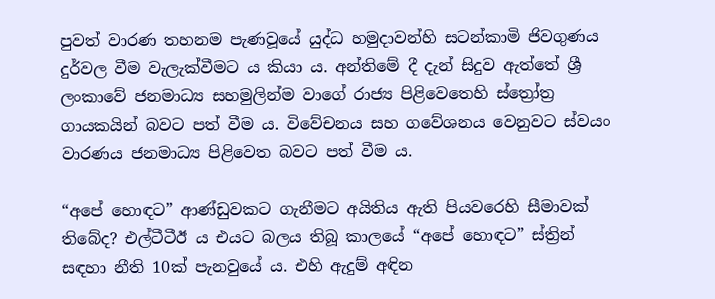පුවත් වාරණ තහනම පැණවූයේ යුද්ධ හමුදාවන්හි සටන්කාමි ජිවගුණය දුර්වල වීම වැලැක්වීමට ය කියා ය. අන්තිමේ දී දැන් සිදුව ඇත්තේ ශ්‍රී ලංකාවේ ජනමාධ්‍ය සහමුලින්ම වාගේ රාජ්‍ය පිළිවෙතෙහි ස්ත්‍රෝත්‍ර ගායකයින් බවට පත් වීම ය. විවේචනය සහ ගවේශනය වෙනුවට ස්වයං වාරණය ජනමාධ්‍ය පිළිවෙත බවට පත් වීම ය.

“අපේ හොඳට” ආණ්ඩුවකට ගැනීමට අයිතිය ඇති පියවරෙහි සීමාවක් තිබේද? එල්ටීටීඊ ය එයට බලය තිබූ කාලයේ “අපේ හොඳට” ස්ත්‍රින් සඳහා නීති 10ක් පැනවුයේ ය. එහි ඇදුම් අඳින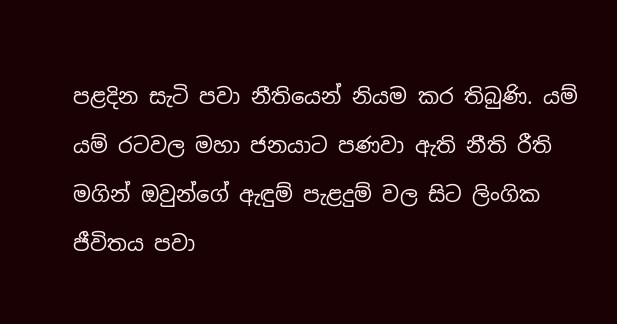පළදින සැටි පවා නීතියෙන් නියම කර තිබුණි. යම් යම් රටවල මහා ජනයාට පණවා ඇති නීති රීති මගින් ඔවුන්ගේ ඇඳුම් පැළදුම් වල සිට ලිංගික ජීවිතය පවා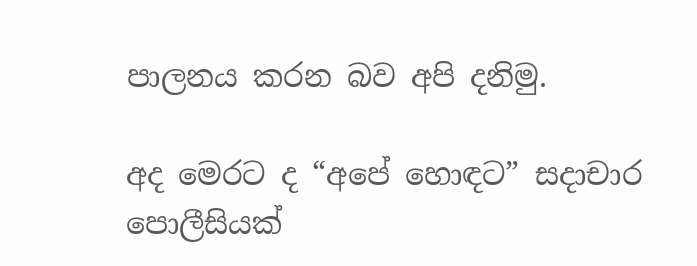පාලනය කරන බව අපි දනිමු.

අද මෙරට ද “අපේ හොඳට” සදාචාර පොලීසියක්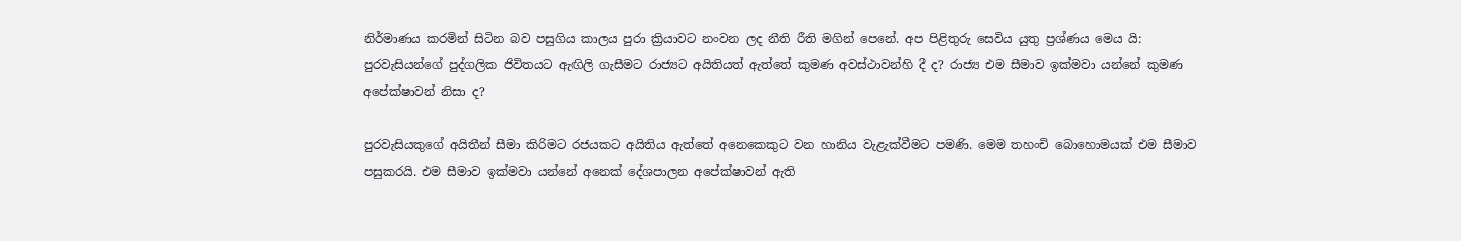නිර්මාණය කරමින් සිටින බව පසුගිය කාලය පුරා ක්‍රියාවට නංවන ලද නීති රීති මගින් පෙනේ. අප පිළිතුරු සෙවිය යුතු ප්‍රශ්ණය මෙය යි: පුරවැසියන්ගේ පුද්ගලික ජිවිතයට ඇඟිලි ගැසීමට රාජ්‍යට අයිතියත් ඇත්තේ කුමණ අවස්ථාවන්හි දී ද? රාජ්‍ය එම සීමාව ඉක්මවා යන්නේ කුමණ අපේක්ෂාවන් නිසා ද?

පුරවැසියකුගේ අයිතීන් සීමා කිරිමට රජයකට අයිතිය ඇත්තේ අනෙකෙකුට වන හානිය වැළැක්වීමට පමණි. මෙම තහංචි බොහොමයක් එම සීමාව පසුකරයි. එම සීමාව ඉක්මවා යන්නේ අනෙක් දේශපාලන අපේක්ෂාවන් ඇති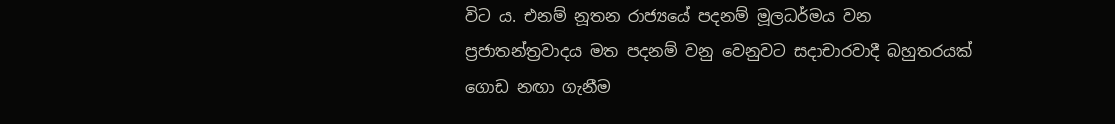විට ය. එනම් නූතන රාජ්‍යයේ පදනම් මූලධර්මය වන ප්‍රජාතන්ත්‍රවාදය මත පදනම් වනු වෙනුවට සදාචාරවාදී බහුතරයක් ගොඩ නඟා ගැනීම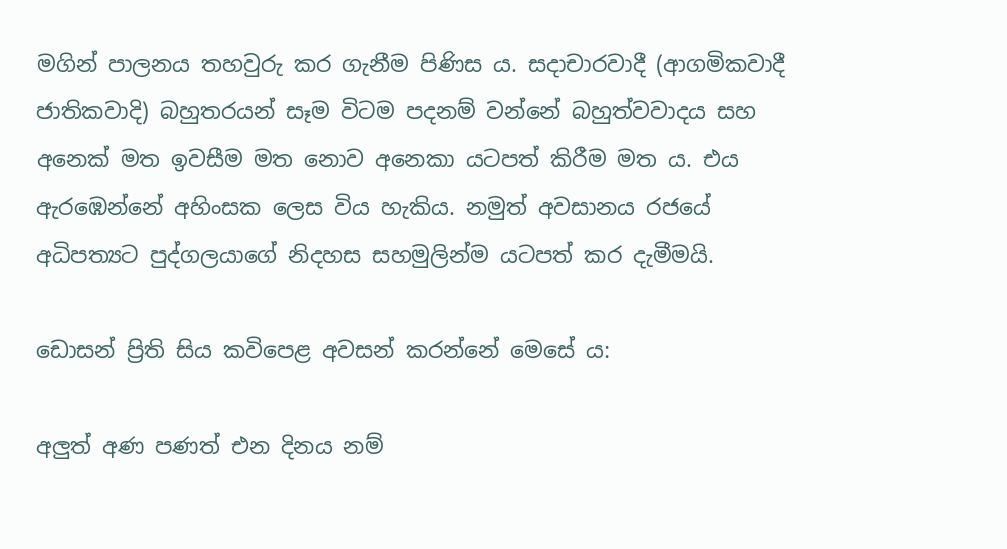මගින් පාලනය තහවුරු කර ගැනීම පිණිස ය. සදාචාරවාදී (ආගමිකවාදී ජාතිකවාදි) බහුතරයන් සෑම විටම පදනම් වන්නේ බහුත්වවාදය සහ අනෙක් මත ඉවසීම මත නොව අනෙකා යටපත් කිරීම මත ය. එය ඇරඹෙන්නේ අහිංසක ලෙස විය හැකිය. නමුත් අවසානය රජයේ අධිපත්‍යට පුද්ගලයාගේ නිදහස සහමුලින්ම යටපත් කර දැමීමයි.

ඩොසන් ප්‍රිති සිය කවිපෙළ අවසන් කරන්නේ මෙසේ ය:

අලුත් අණ පණත් එන දිනය නම්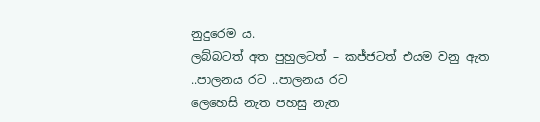නුදුරෙම ය.
ලබ්බටත් අත පුහුලටත් – කජ්ජටත් එයම වනු ඇත ..පාලනය රට ..පාලනය රට
ලෙහෙසි නැත පහසු නැත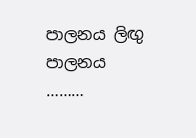පාලනය ලිඟු පාලනය
………